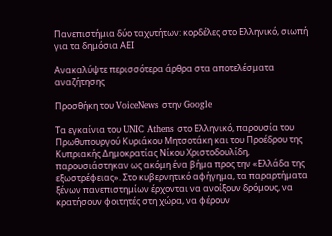Πανεπιστήμια δύο ταχυτήτων: κορδέλες στο Ελληνικό, σιωπή για τα δημόσια ΑΕΙ

Ανακαλύψτε περισσότερα άρθρα στα αποτελέσματα αναζήτησης

Προσθήκη του VoiceNews στην Google

Τα εγκαίνια του UNIC Athens στο Ελληνικό, παρουσία του Πρωθυπουργού Κυριάκου Μητσοτάκη και του Προέδρου της Κυπριακής Δημοκρατίας Νίκου Χριστοδουλίδη, παρουσιάστηκαν ως ακόμη ένα βήμα προς την «Ελλάδα της εξωστρέφειας». Στο κυβερνητικό αφήγημα, τα παραρτήματα ξένων πανεπιστημίων έρχονται να ανοίξουν δρόμους, να κρατήσουν φοιτητές στη χώρα, να φέρουν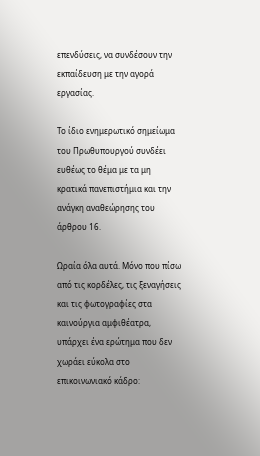επενδύσεις, να συνδέσουν την εκπαίδευση με την αγορά εργασίας.

Το ίδιο ενημερωτικό σημείωμα του Πρωθυπουργού συνδέει ευθέως το θέμα με τα μη κρατικά πανεπιστήμια και την ανάγκη αναθεώρησης του άρθρου 16.

Ωραία όλα αυτά. Μόνο που πίσω από τις κορδέλες, τις ξεναγήσεις και τις φωτογραφίες στα καινούργια αμφιθέατρα, υπάρχει ένα ερώτημα που δεν χωράει εύκολα στο επικοινωνιακό κάδρο: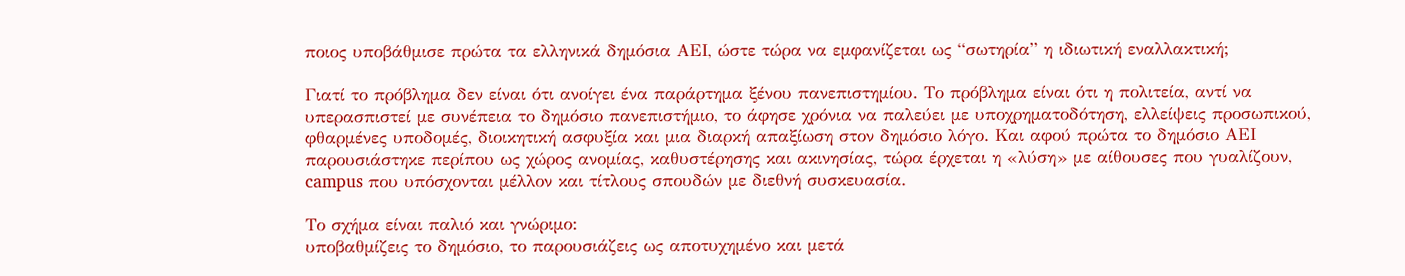ποιος υποβάθμισε πρώτα τα ελληνικά δημόσια ΑΕΙ, ώστε τώρα να εμφανίζεται ως “σωτηρία” η ιδιωτική εναλλακτική;

Γιατί το πρόβλημα δεν είναι ότι ανοίγει ένα παράρτημα ξένου πανεπιστημίου. Το πρόβλημα είναι ότι η πολιτεία, αντί να υπερασπιστεί με συνέπεια το δημόσιο πανεπιστήμιο, το άφησε χρόνια να παλεύει με υποχρηματοδότηση, ελλείψεις προσωπικού, φθαρμένες υποδομές, διοικητική ασφυξία και μια διαρκή απαξίωση στον δημόσιο λόγο. Και αφού πρώτα το δημόσιο ΑΕΙ παρουσιάστηκε περίπου ως χώρος ανομίας, καθυστέρησης και ακινησίας, τώρα έρχεται η «λύση» με αίθουσες που γυαλίζουν, campus που υπόσχονται μέλλον και τίτλους σπουδών με διεθνή συσκευασία.

Το σχήμα είναι παλιό και γνώριμο:
υποβαθμίζεις το δημόσιο, το παρουσιάζεις ως αποτυχημένο και μετά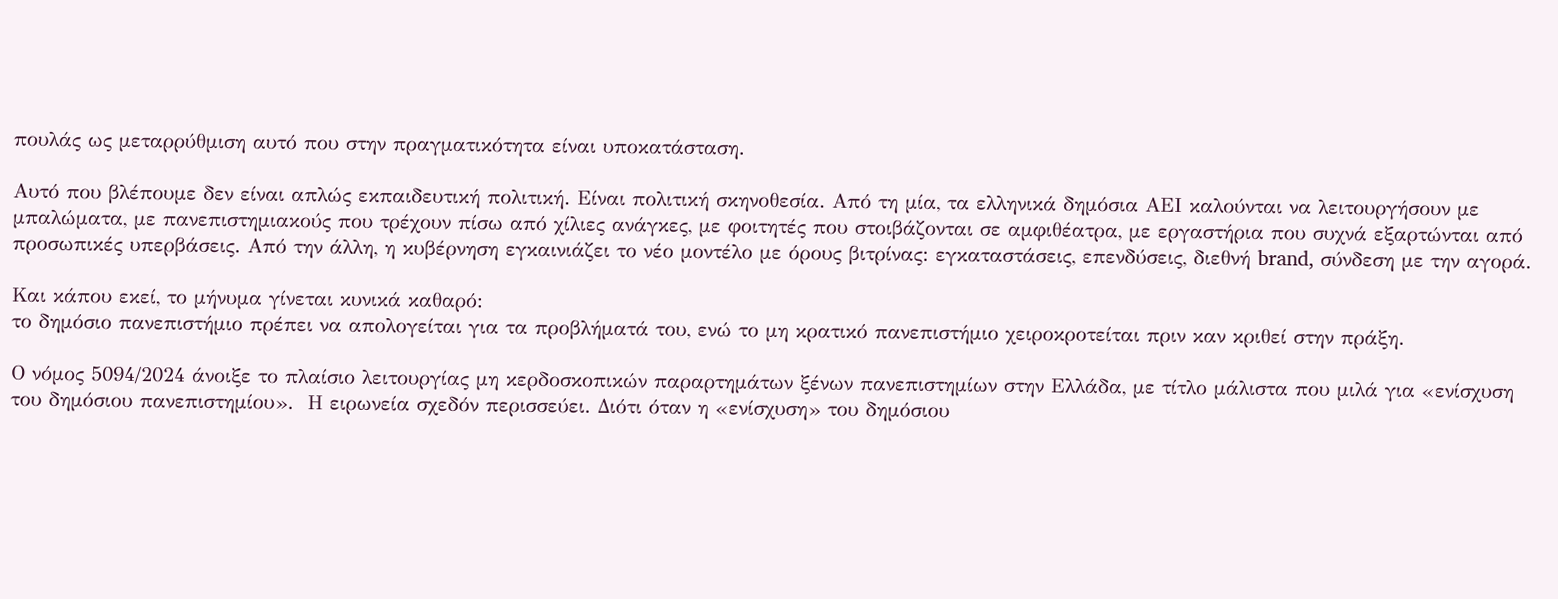πουλάς ως μεταρρύθμιση αυτό που στην πραγματικότητα είναι υποκατάσταση.

Αυτό που βλέπουμε δεν είναι απλώς εκπαιδευτική πολιτική. Είναι πολιτική σκηνοθεσία. Από τη μία, τα ελληνικά δημόσια ΑΕΙ καλούνται να λειτουργήσουν με μπαλώματα, με πανεπιστημιακούς που τρέχουν πίσω από χίλιες ανάγκες, με φοιτητές που στοιβάζονται σε αμφιθέατρα, με εργαστήρια που συχνά εξαρτώνται από προσωπικές υπερβάσεις. Από την άλλη, η κυβέρνηση εγκαινιάζει το νέο μοντέλο με όρους βιτρίνας: εγκαταστάσεις, επενδύσεις, διεθνή brand, σύνδεση με την αγορά.

Και κάπου εκεί, το μήνυμα γίνεται κυνικά καθαρό:
το δημόσιο πανεπιστήμιο πρέπει να απολογείται για τα προβλήματά του, ενώ το μη κρατικό πανεπιστήμιο χειροκροτείται πριν καν κριθεί στην πράξη.

Ο νόμος 5094/2024 άνοιξε το πλαίσιο λειτουργίας μη κερδοσκοπικών παραρτημάτων ξένων πανεπιστημίων στην Ελλάδα, με τίτλο μάλιστα που μιλά για «ενίσχυση του δημόσιου πανεπιστημίου».  Η ειρωνεία σχεδόν περισσεύει. Διότι όταν η «ενίσχυση» του δημόσιου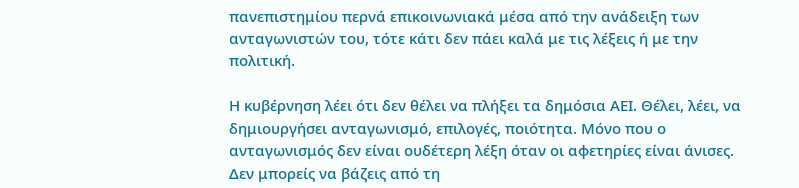πανεπιστημίου περνά επικοινωνιακά μέσα από την ανάδειξη των ανταγωνιστών του, τότε κάτι δεν πάει καλά με τις λέξεις ή με την πολιτική.

Η κυβέρνηση λέει ότι δεν θέλει να πλήξει τα δημόσια ΑΕΙ. Θέλει, λέει, να δημιουργήσει ανταγωνισμό, επιλογές, ποιότητα. Μόνο που ο ανταγωνισμός δεν είναι ουδέτερη λέξη όταν οι αφετηρίες είναι άνισες. Δεν μπορείς να βάζεις από τη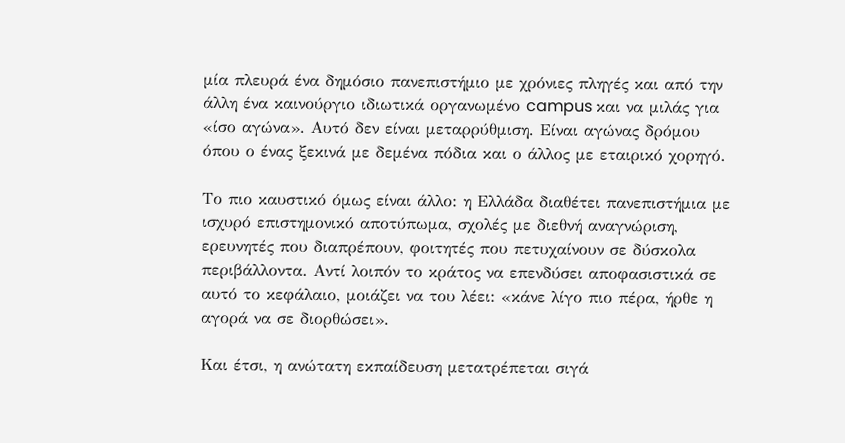μία πλευρά ένα δημόσιο πανεπιστήμιο με χρόνιες πληγές και από την άλλη ένα καινούργιο ιδιωτικά οργανωμένο campus και να μιλάς για «ίσο αγώνα». Αυτό δεν είναι μεταρρύθμιση. Είναι αγώνας δρόμου όπου ο ένας ξεκινά με δεμένα πόδια και ο άλλος με εταιρικό χορηγό.

Το πιο καυστικό όμως είναι άλλο: η Ελλάδα διαθέτει πανεπιστήμια με ισχυρό επιστημονικό αποτύπωμα, σχολές με διεθνή αναγνώριση, ερευνητές που διαπρέπουν, φοιτητές που πετυχαίνουν σε δύσκολα περιβάλλοντα. Αντί λοιπόν το κράτος να επενδύσει αποφασιστικά σε αυτό το κεφάλαιο, μοιάζει να του λέει: «κάνε λίγο πιο πέρα, ήρθε η αγορά να σε διορθώσει».

Και έτσι, η ανώτατη εκπαίδευση μετατρέπεται σιγά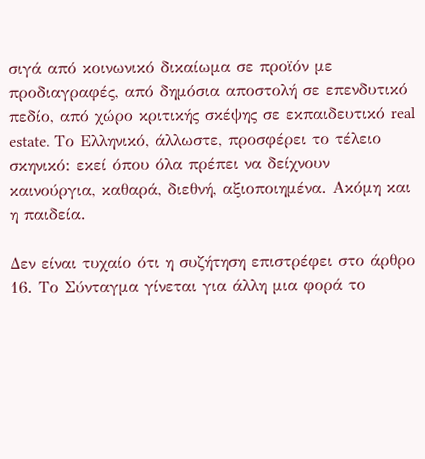σιγά από κοινωνικό δικαίωμα σε προϊόν με προδιαγραφές, από δημόσια αποστολή σε επενδυτικό πεδίο, από χώρο κριτικής σκέψης σε εκπαιδευτικό real estate. Το Ελληνικό, άλλωστε, προσφέρει το τέλειο σκηνικό: εκεί όπου όλα πρέπει να δείχνουν καινούργια, καθαρά, διεθνή, αξιοποιημένα. Ακόμη και η παιδεία.

Δεν είναι τυχαίο ότι η συζήτηση επιστρέφει στο άρθρο 16. Το Σύνταγμα γίνεται για άλλη μια φορά το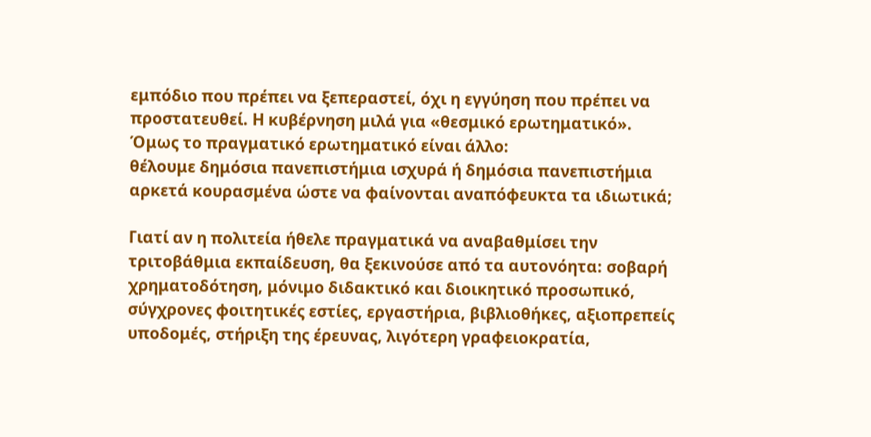εμπόδιο που πρέπει να ξεπεραστεί, όχι η εγγύηση που πρέπει να προστατευθεί. Η κυβέρνηση μιλά για «θεσμικό ερωτηματικό». Όμως το πραγματικό ερωτηματικό είναι άλλο:
θέλουμε δημόσια πανεπιστήμια ισχυρά ή δημόσια πανεπιστήμια αρκετά κουρασμένα ώστε να φαίνονται αναπόφευκτα τα ιδιωτικά;

Γιατί αν η πολιτεία ήθελε πραγματικά να αναβαθμίσει την τριτοβάθμια εκπαίδευση, θα ξεκινούσε από τα αυτονόητα: σοβαρή χρηματοδότηση, μόνιμο διδακτικό και διοικητικό προσωπικό, σύγχρονες φοιτητικές εστίες, εργαστήρια, βιβλιοθήκες, αξιοπρεπείς υποδομές, στήριξη της έρευνας, λιγότερη γραφειοκρατία,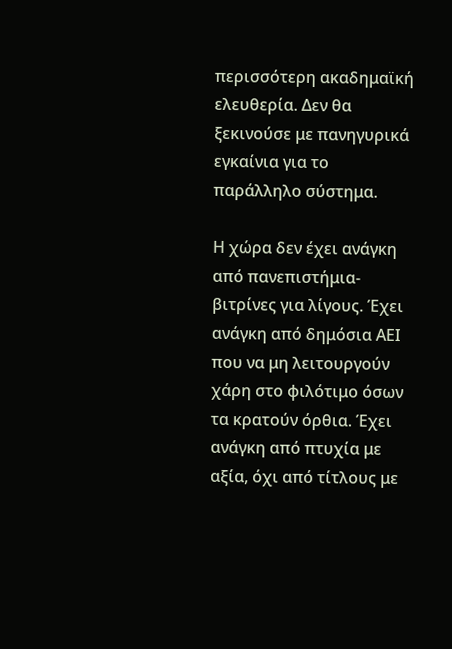περισσότερη ακαδημαϊκή ελευθερία. Δεν θα ξεκινούσε με πανηγυρικά εγκαίνια για το παράλληλο σύστημα.

Η χώρα δεν έχει ανάγκη από πανεπιστήμια-βιτρίνες για λίγους. Έχει ανάγκη από δημόσια ΑΕΙ που να μη λειτουργούν χάρη στο φιλότιμο όσων τα κρατούν όρθια. Έχει ανάγκη από πτυχία με αξία, όχι από τίτλους με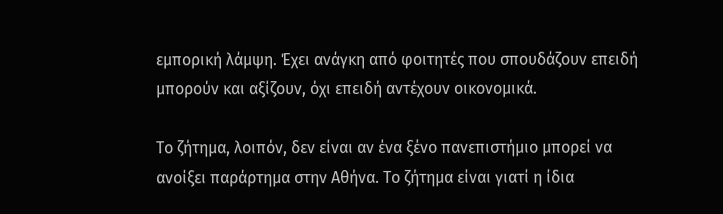εμπορική λάμψη. Έχει ανάγκη από φοιτητές που σπουδάζουν επειδή μπορούν και αξίζουν, όχι επειδή αντέχουν οικονομικά.

Το ζήτημα, λοιπόν, δεν είναι αν ένα ξένο πανεπιστήμιο μπορεί να ανοίξει παράρτημα στην Αθήνα. Το ζήτημα είναι γιατί η ίδια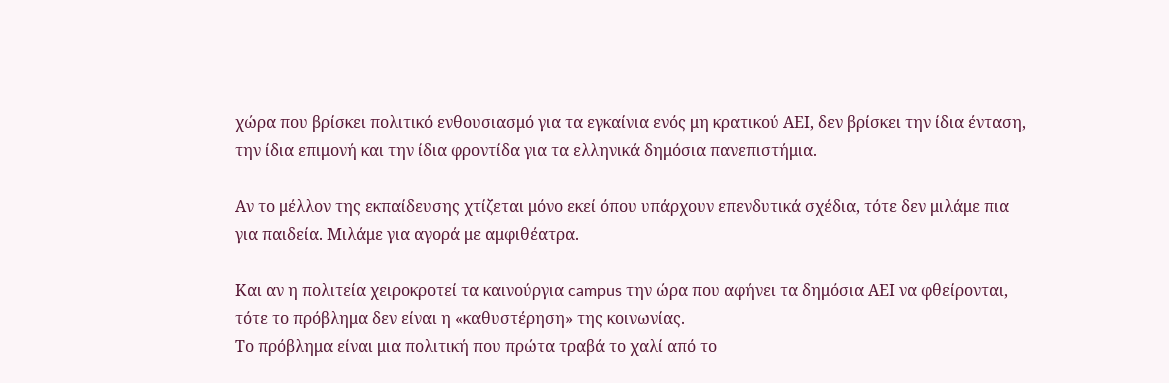χώρα που βρίσκει πολιτικό ενθουσιασμό για τα εγκαίνια ενός μη κρατικού ΑΕΙ, δεν βρίσκει την ίδια ένταση, την ίδια επιμονή και την ίδια φροντίδα για τα ελληνικά δημόσια πανεπιστήμια.

Αν το μέλλον της εκπαίδευσης χτίζεται μόνο εκεί όπου υπάρχουν επενδυτικά σχέδια, τότε δεν μιλάμε πια για παιδεία. Μιλάμε για αγορά με αμφιθέατρα.

Και αν η πολιτεία χειροκροτεί τα καινούργια campus την ώρα που αφήνει τα δημόσια ΑΕΙ να φθείρονται, τότε το πρόβλημα δεν είναι η «καθυστέρηση» της κοινωνίας.
Το πρόβλημα είναι μια πολιτική που πρώτα τραβά το χαλί από το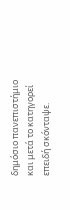δημόσιο πανεπιστήμιο και μετά το κατηγορεί επειδή σκόνταψε.